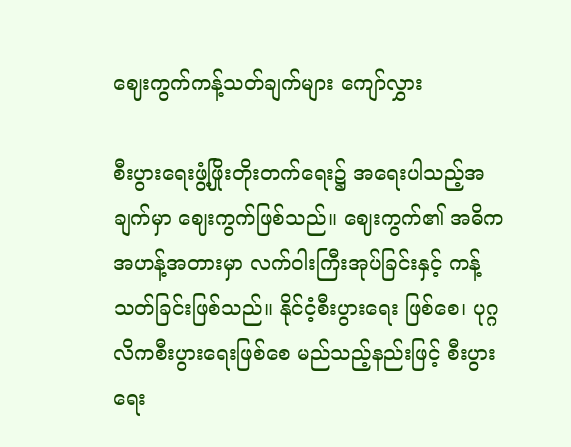ဈေးကွက်ကန့်သတ်ချက်များ ကျော်လွှား

စီးပွားရေးဖွံ့ဖြိုးတိုးတက်ရေး၌ အရေးပါသည့်အချက်မှာ ဈေးကွက်ဖြစ်သည်။ ဈေးကွက်၏ အဓိကအဟန့်အတားမှာ လက်ဝါးကြီးအုပ်ခြင်းနှင့် ကန့်သတ်ခြင်းဖြစ်သည်။ နိုင်ငံ့စီးပွားရေး ဖြစ်စေ၊ ပုဂ္ဂလိကစီးပွားရေးဖြစ်စေ မည်သည့်နည်းဖြင့် စီးပွားရေး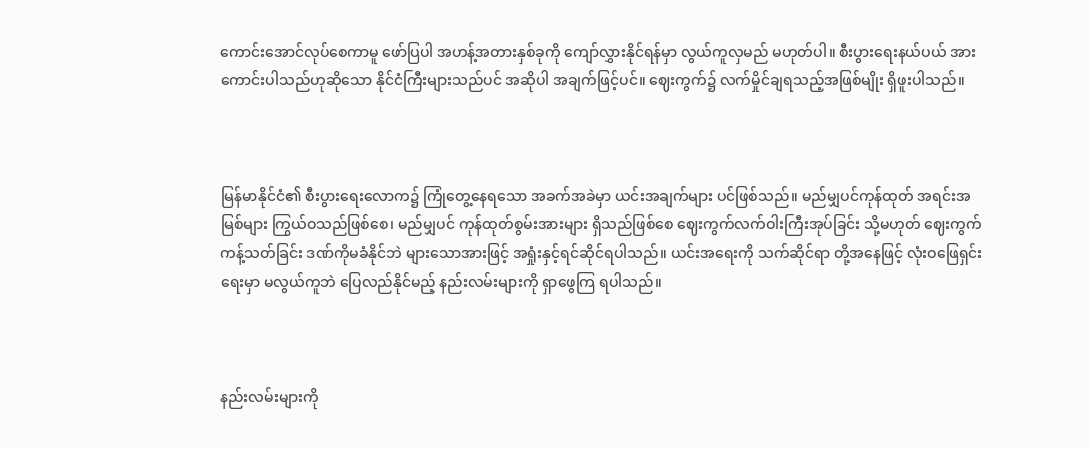ကောင်းအောင်လုပ်စေကာမူ ဖော်ပြပါ အဟန့်အတားနှစ်ခုကို ကျော်လွှားနိုင်ရန်မှာ လွယ်ကူလှမည် မဟုတ်ပါ။ စီးပွားရေးနယ်ပယ် အားကောင်းပါသည်ဟုဆိုသော နိုင်ငံကြီးများသည်ပင် အဆိုပါ အချက်ဖြင့်ပင်။ ဈေးကွက်၌ လက်မှိုင်ချရသည့်အဖြစ်မျိုး ရှိဖူးပါသည်။



မြန်မာနိုင်ငံ၏ စီးပွားရေးလောက၌ ကြုံတွေ့နေရသော အခက်အခဲမှာ ယင်းအချက်များ ပင်ဖြစ်သည်။ မည်မျှပင်ကုန်ထုတ် အရင်းအမြစ်များ ကြွယ်ဝသည်ဖြစ်စေ၊ မည်မျှပင် ကုန်ထုတ်စွမ်းအားများ ရှိသည်ဖြစ်စေ ဈေးကွက်လက်ဝါးကြီးအုပ်ခြင်း သို့မဟုတ် ဈေးကွက်ကန့်သတ်ခြင်း ဒဏ်ကိုမခံနိုင်ဘဲ များသောအားဖြင့် အရှုံးနှင့်ရင်ဆိုင်ရပါသည်။ ယင်းအရေးကို သက်ဆိုင်ရာ တို့အနေဖြင့် လုံးဝဖြေရှင်းရေးမှာ မလွယ်ကူဘဲ ပြေလည်နိုင်မည့် နည်းလမ်းများကို ရှာဖွေကြ ရပါသည်။



နည်းလမ်းများကို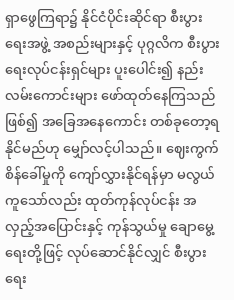ရှာဖွေကြရာ၌ နိုင်ငံပိုင်းဆိုင်ရာ စီးပွားရေးအဖွဲ့ အစည်းများနှင့် ပုဂ္ဂလိက စီးပွားရေးလုပ်ငန်းရှင်များ ပူးပေါင်း၍ နည်းလမ်းကောင်းများ ဖော်ထုတ်နေကြသည်ဖြစ်၍ အခြေအနေကောင်း တစ်ခုတော့ရနိုင်မည်ဟု မျှော်လင့်ပါသည်။ ဈေးကွက်စိန်ခေါ်မှုကို ကျော်လွှားနိုင်ရန်မှာ မလွယ်ကူသော်လည်း ထုတ်ကုန်လုပ်ငန်း အလှည့်အပြောင်းနှင့် ကုန်သွယ်မှု ချောမွေ့ရေးတို့ဖြင့် လုပ်ဆောင်နိုင်လျှင် စီးပွားရေး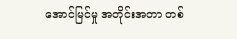အောင်မြင်မှု အတိုင်းအတာ တစ်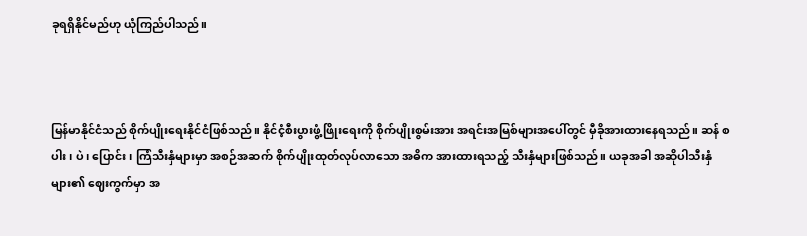ခုရရှိနိုင်မည်ဟု ယုံကြည်ပါသည်။



မြန်မာနိုင်ငံသည် စိုက်ပျိုးရေးနိုင်ငံဖြစ်သည်။ နိုင်ငံ့စီးပွားဖွံ့ဖြိုးရေးကို စိုက်ပျိုးစွမ်းအား အရင်းအမြစ်များအပေါ်တွင် မှီခိုအားထားနေရသည်။ ဆန် စပါး၊ ပဲ၊ ပြောင်း၊ ကြံသီးနှံများမှာ အစဉ်အဆက် စိုက်ပျိုးထုတ်လုပ်လာသော အဓိက အားထားရသည့် သီးနှံများဖြစ်သည်။ ယခုအခါ အဆိုပါသီးနှံများ၏ ဈေးကွက်မှာ အ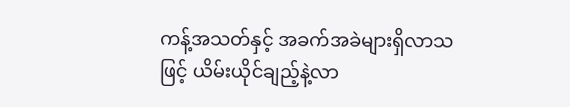ကန့်အသတ်နှင့် အခက်အခဲများရှိလာသဖြင့် ယိမ်းယိုင်ချည့်နဲ့လာ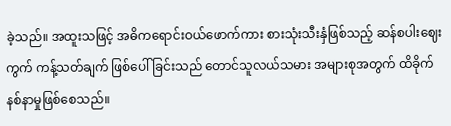ခဲ့သည်။ အထူးသဖြင့် အဓိကရောင်းဝယ်ဖောက်ကား စားသုံးသီးနှံဖြစ်သည့် ဆန်စပါးဈေးကွက် ကန့်သတ်ချက် ဖြစ်ပေါ်ခြင်းသည် တောင်သူလယ်သမား အများစုအတွက် ထိခိုက်နစ်နာမှုဖြစ်စေသည်။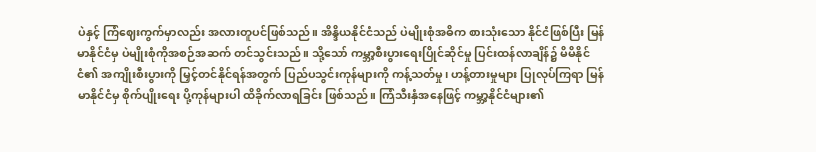ပဲနှင့် ကြံဈေးကွက်မှာလည်း အလားတူပင်ဖြစ်သည်။ အိန္ဒိယနိုင်ငံသည် ပဲမျိုးစုံအဓိက စားသုံးသော နိုင်ငံဖြစ်ပြီး မြန်မာနိုင်ငံမှ ပဲမျိုးစုံကိုအစဉ်အဆက် တင်သွင်းသည်။ သို့သော် ကမ္ဘာ့စီးပွားရေးပြိုင်ဆိုင်မှု ပြင်းထန်လာချိန်၌ မိမိနိုင်ငံ၏ အကျိုးစီးပွားကို မြှင့်တင်နိုင်ရန်အတွက် ပြည်ပသွင်းကုန်များကို ကန့်သတ်မှု၊ ဟန့်တားမှုများ ပြုလုပ်ကြရာ မြန်မာနိုင်ငံမှ စိုက်ပျိုးရေး ပို့ကုန်များပါ ထိခိုက်လာရခြင်း ဖြစ်သည်။ ကြံသီးနှံအနေဖြင့် ကမ္ဘာ့နိုင်ငံများ၏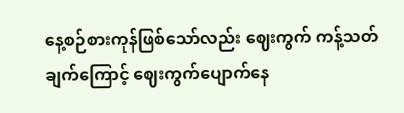နေ့စဉ်စားကုန်ဖြစ်သော်လည်း ဈေးကွက် ကန့်သတ်ချက်ကြောင့် ဈေးကွက်ပျောက်နေ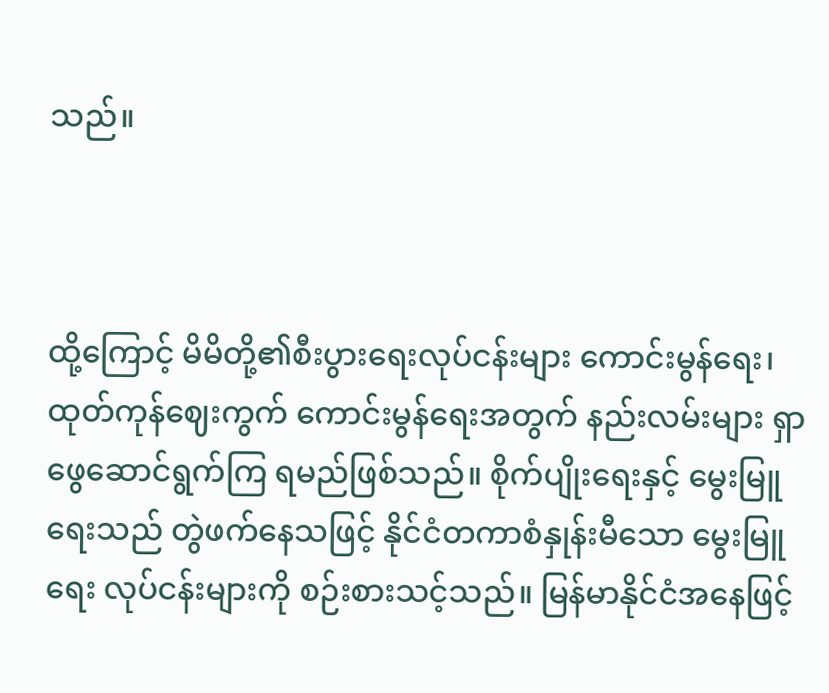သည်။



ထို့ကြောင့် မိမိတို့၏စီးပွားရေးလုပ်ငန်းများ ကောင်းမွန်ရေး၊ ထုတ်ကုန်ဈေးကွက် ကောင်းမွန်ရေးအတွက် နည်းလမ်းများ ရှာဖွေဆောင်ရွက်ကြ ရမည်ဖြစ်သည်။ စိုက်ပျိုးရေးနှင့် မွေးမြူရေးသည် တွဲဖက်နေသဖြင့် နိုင်ငံတကာစံနှုန်းမီသော မွေးမြူရေး လုပ်ငန်းများကို စဉ်းစားသင့်သည်။ မြန်မာနိုင်ငံအနေဖြင့်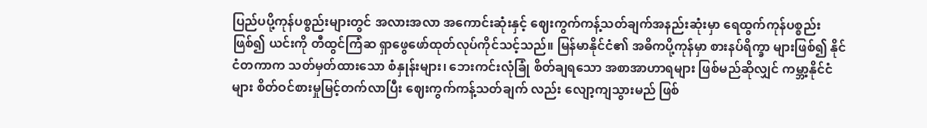ပြည်ပပို့ကုန်ပစ္စည်းများတွင် အလားအလာ အကောင်းဆုံးနှင့် ဈေးကွက်ကန့်သတ်ချက်အနည်းဆုံးမှာ ရေထွက်ကုန်ပစ္စည်းဖြစ်၍ ယင်းကို တီထွင်ကြံဆ ရှာဖွေဖော်ထုတ်လုပ်ကိုင်သင့်သည်။ မြန်မာနိုင်ငံ၏ အဓိကပို့ကုန်မှာ စားနပ်ရိက္ခာ များဖြစ်၍ နိုင်ငံတကာက သတ်မှတ်ထားသော စံနှုန်းများ၊ ဘေးကင်းလုံခြုံ စိတ်ချရသော အစာအာဟာရများ ဖြစ်မည်ဆိုလျှင် ကမ္ဘာ့နိုင်ငံများ စိတ်ဝင်စားမှုမြင့်တက်လာပြီး ဈေးကွက်ကန့်သတ်ချက် လည်း လျော့ကျသွားမည် ဖြစ်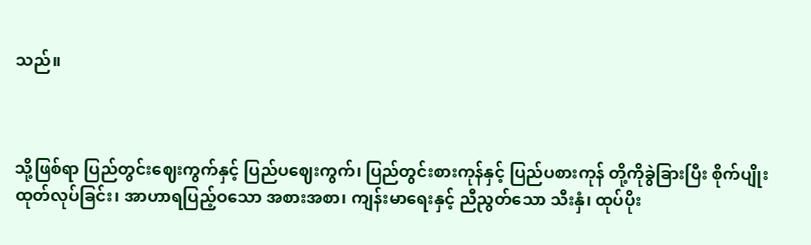သည်။



သို့ဖြစ်ရာ ပြည်တွင်းဈေးကွက်နှင့် ပြည်ပဈေးကွက်၊ ပြည်တွင်းစားကုန်နှင့် ပြည်ပစားကုန် တို့ကိုခွဲခြားပြီး စိုက်ပျိုးထုတ်လုပ်ခြင်း၊ အာဟာရပြည့်ဝသော အစားအစာ၊ ကျန်းမာရေးနှင့် ညီညွတ်သော သီးနှံ၊ ထုပ်ပိုး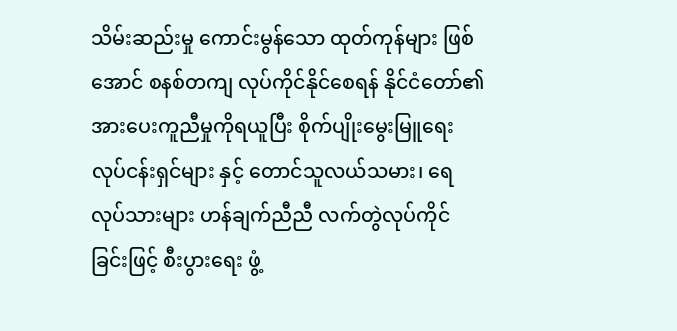သိမ်းဆည်းမှု ကောင်းမွန်သော ထုတ်ကုန်များ ဖြစ်အောင် စနစ်တကျ လုပ်ကိုင်နိုင်စေရန် နိုင်ငံတော်၏ အားပေးကူညီမှုကိုရယူပြီး စိုက်ပျိုးမွေးမြူရေး လုပ်ငန်းရှင်များ နှင့် တောင်သူလယ်သမား၊ ရေလုပ်သားများ ဟန်ချက်ညီညီ လက်တွဲလုပ်ကိုင်ခြင်းဖြင့် စီးပွားရေး ဖွံ့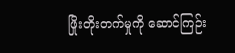ဖြိုးတိုးတက်မှုကို ဆောင်ကြဉ်း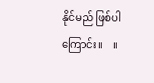နိုင်မည် ဖြစ်ပါကြောင်း။    ။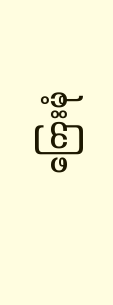ကြေးမုံ